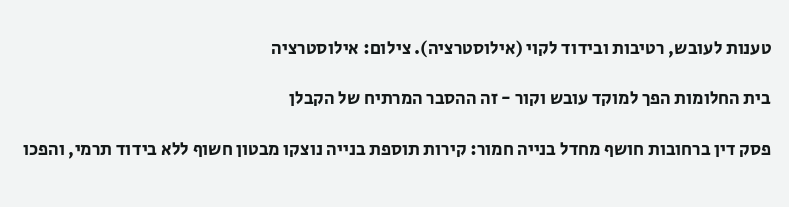טענות לעובש, רטיבות ובידוד לקוי (אילוסטרציה). צילום: אילוסטרציה

בית החלומות הפך למוקד עובש וקור - זה ההסבר המרתיח של הקבלן

פסק דין ברחובות חושף מחדל בנייה חמור: קירות תוספת בנייה נוצקו מבטון חשוף ללא בידוד תרמי, והפכו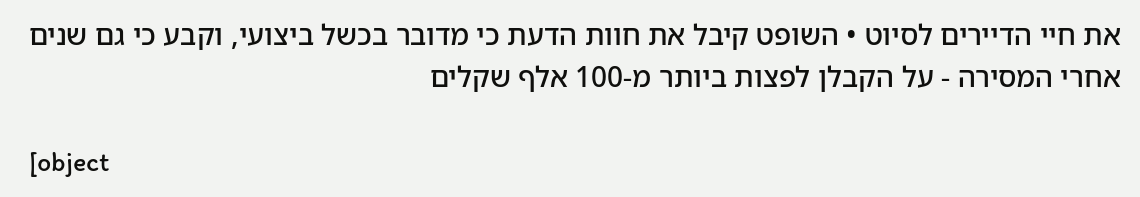את חיי הדיירים לסיוט • השופט קיבל את חוות הדעת כי מדובר בכשל ביצועי, וקבע כי גם שנים אחרי המסירה - על הקבלן לפצות ביותר מ-100 אלף שקלים

[object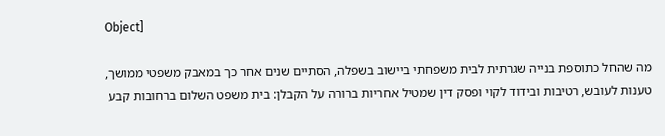Object]

מה שהחל כתוספת בנייה שגרתית לבית משפחתי ביישוב בשפלה, הסתיים שנים אחר כך במאבק משפטי ממושך, טענות לעובש, רטיבות ובידוד לקוי ופסק דין שמטיל אחריות ברורה על הקבלן: בית משפט השלום ברחובות קבע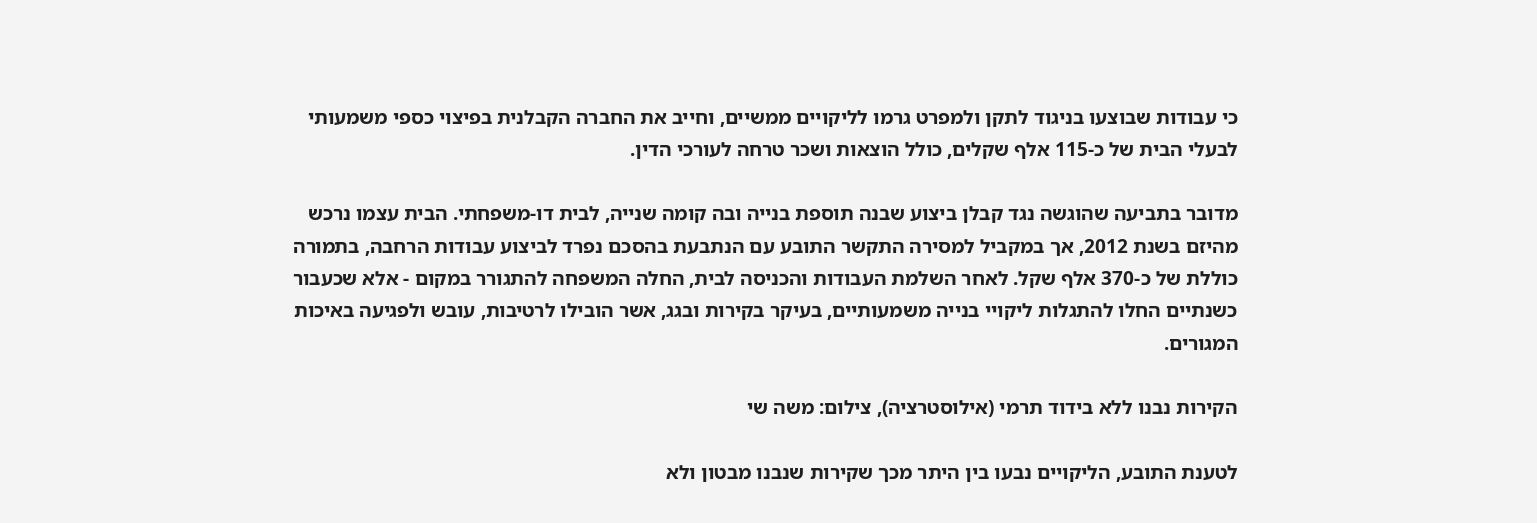כי עבודות שבוצעו בניגוד לתקן ולמפרט גרמו לליקויים ממשיים, וחייב את החברה הקבלנית בפיצוי כספי משמעותי לבעלי הבית של כ-115 אלף שקלים, כולל הוצאות ושכר טרחה לעורכי הדין.

מדובר בתביעה שהוגשה נגד קבלן ביצוע שבנה תוספת בנייה ובה קומה שנייה, לבית דו-משפחתי. הבית עצמו נרכש מהיזם בשנת 2012, אך במקביל למסירה התקשר התובע עם הנתבעת בהסכם נפרד לביצוע עבודות הרחבה, בתמורה כוללת של כ-370 אלף שקל. לאחר השלמת העבודות והכניסה לבית, החלה המשפחה להתגורר במקום - אלא שכעבור כשנתיים החלו להתגלות ליקויי בנייה משמעותיים, בעיקר בקירות ובגג, אשר הובילו לרטיבות, עובש ולפגיעה באיכות המגורים.

הקירות נבנו ללא בידוד תרמי (אילוסטרציה), צילום: משה שי

לטענת התובע, הליקויים נבעו בין היתר מכך שקירות שנבנו מבטון ולא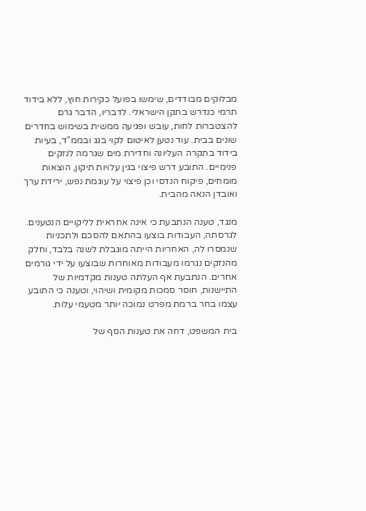מבלוקים מבודדים, שימשו בפועל כקירות חוץ, ללא בידוד תרמי כנדרש בתקן הישראלי. לדבריו, הדבר גרם להצטברות לחות, עובש ופגיעה ממשית בשימוש בחדרים שונים בבית. עוד נטען לאיטום לקוי בגג ובממ"ד, בעיות בידוד בתקרה העליונה וחדירת מים שגרמה לנזקים פנימיים. התובע דרש פיצוי בגין עלויות תיקון, הוצאות מומחים, פיקוח הנדסי וכן פיצוי על עוגמת נפש, ירידת ערך ואובדן הנאה מהבית.

מנגד, טענה הנתבעת כי אינה אחראית לליקויים הנטענים. לגרסתה, העבודות בוצעו בהתאם להסכם ולתכניות שנמסרו לה, האחריות הייתה מוגבלת לשנה בלבד, וחלק מהנזקים נגרמו מעבודות מאוחרות שבוצעו על ידי גורמים אחרים. הנתבעת אף העלתה טענות מקדמיות של התיישנות, חוסר סמכות מקומית ושיהוי, וטענה כי התובע עצמו בחר ברמת מפרט נמוכה יותר מטעמי עלות.

בית המשפט, דחה את טענות הסף של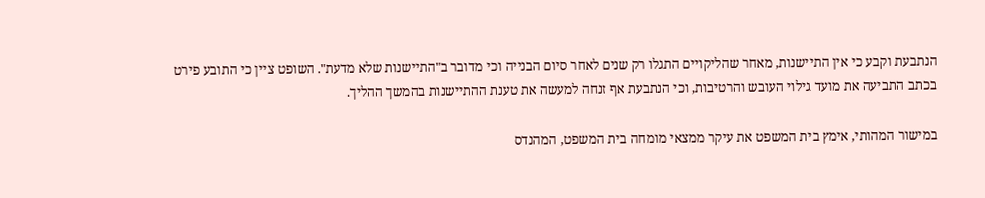הנתבעת וקבע כי אין התיישנות, מאחר שהליקויים התגלו רק שנים לאחר סיום הבנייה וכי מדובר ב"התיישנות שלא מדעת". השופט ציין כי התובע פירט בכתב התביעה את מועד גילוי העובש והרטיבות, וכי הנתבעת אף זנחה למעשה את טענת ההתיישנות בהמשך ההליך.

במישור המהותי, אימץ בית המשפט את עיקר ממצאי מומחה בית המשפט, המהנדס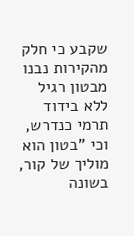שקבע כי חלק מהקירות נבנו מבטון רגיל ללא בידוד תרמי כנדרש, וכי "בטון הוא מוליך של קור, בשונה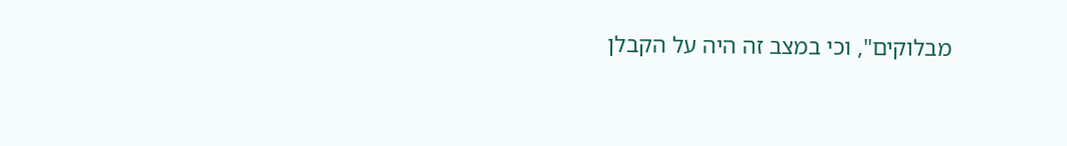מבלוקים", וכי במצב זה היה על הקבלן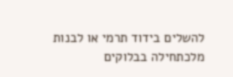להשלים בידוד תרמי או לבנות מלכתחילה בבלוקים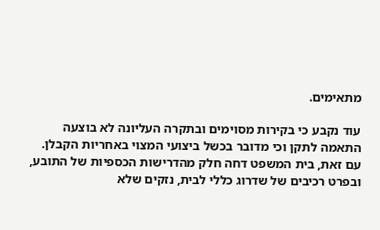מתאימים.

עוד נקבע כי בקירות מסוימים ובתקרה העליונה לא בוצעה התאמה לתקן וכי מדובר בכשל ביצועי המצוי באחריות הקבלן. עם זאת, בית המשפט דחה חלק מהדרישות הכספיות של התובע, ובפרט רכיבים של שדרוג כללי לבית, נזקים שלא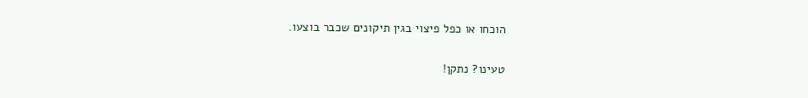הוכחו או כפל פיצוי בגין תיקונים שכבר בוצעו.

טעינו? נתקן!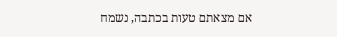אם מצאתם טעות בכתבה, נשמח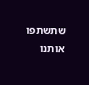שתשתפו אותנו